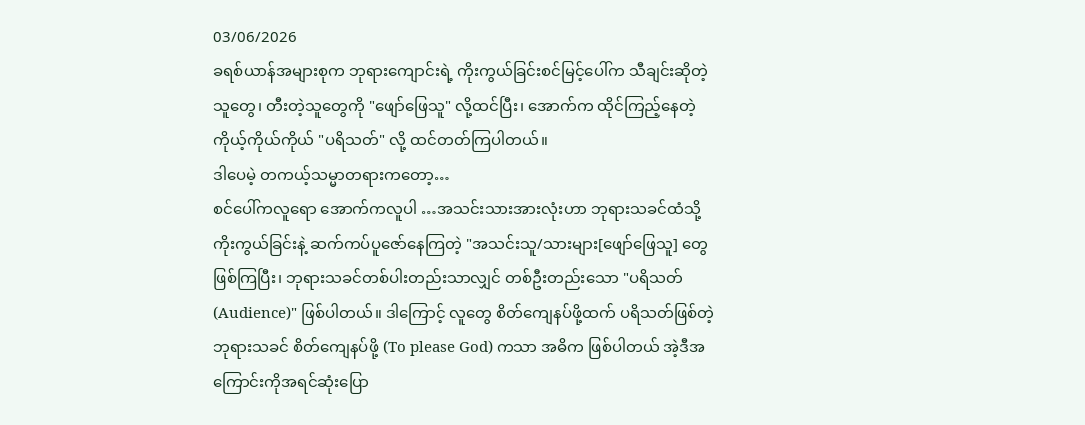03/06/2026
ခရစ်ယာန်အများစုက ဘုရားကျောင်းရဲ့ ကိုးကွယ်ခြင်းစင်မြင့်ပေါ်က သီချင်းဆိုတဲ့သူတွေ၊ တီးတဲ့သူတွေကို "ဖျော်ဖြေသူ" လို့ထင်ပြီး၊ အောက်က ထိုင်ကြည့်နေတဲ့ ကိုယ့်ကိုယ်ကိုယ် "ပရိသတ်" လို့ ထင်တတ်ကြပါတယ်။
ဒါပေမဲ့ တကယ့်သမ္မာတရားကတော့…
စင်ပေါ်ကလူရော အောက်ကလူပါ …အသင်းသားအားလုံးဟာ ဘုရားသခင်ထံသို့ ကိုးကွယ်ခြင်းနဲ့ ဆက်ကပ်ပူဇော်နေကြတဲ့ "အသင်းသူ/သားများ[ဖျော်ဖြေသူ] တွေ ဖြစ်ကြပြီး၊ ဘုရားသခင်တစ်ပါးတည်းသာလျှင် တစ်ဦးတည်းသော "ပရိသတ် (Audience)" ဖြစ်ပါတယ်။ ဒါကြောင့် လူတွေ စိတ်ကျေနပ်ဖို့ထက် ပရိသတ်ဖြစ်တဲ့ ဘုရားသခင် စိတ်ကျေနပ်ဖို့ (To please God) ကသာ အဓိက ဖြစ်ပါတယ် အဲ့ဒီအကြောင်းကိုအရင်ဆုံးပြော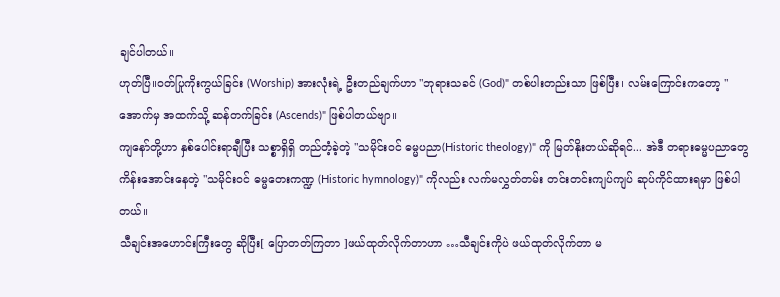ချင်ပါတယ်။
ဟုတ်ပြီ။ဝတ်ပြုကိုးကွယ်ခြင်း (Worship) အားလုံးရဲ့ ဦးတည်ချက်ဟာ "ဘုရားသခင် (God)" တစ်ပါးတည်းသာ ဖြစ်ပြီး၊ လမ်းကြောင်းကတော့ "အောက်မှ အထက်သို့ ဆန်တက်ခြင်း (Ascends)" ဖြစ်ပါတယ်ဗျာ။
ကျနော်တို့ဟာ နှစ်ပေါင်းရာချီပြီး သစ္စာရှိရှိ တည်တံ့ခဲ့တဲ့ "သမိုင်းဝင် ဓမ္မပညာ(Historic theology)" ကို မြတ်နိုးတယ်ဆိုရင်... အဲဒီ တရားဓမ္မပညာတွေ ကိန်းအောင်းနေတဲ့ "သမိုင်းဝင် ဓမ္မတေးကဏ္ဍ (Historic hymnology)" ကိုလည်း လက်မလွှတ်တမ်း တင်းတင်းကျပ်ကျပ် ဆုပ်ကိုင်ထားရမှာ ဖြစ်ပါတယ်။
သီချင်းအဟောင်းကြီးတွေ ဆိုပြီး[ ပြောတတ်ကြတာ ]ဖယ်ထုတ်လိုက်တာဟာ …သီချင်းကိုပဲ ဖယ်ထုတ်လိုက်တာ မ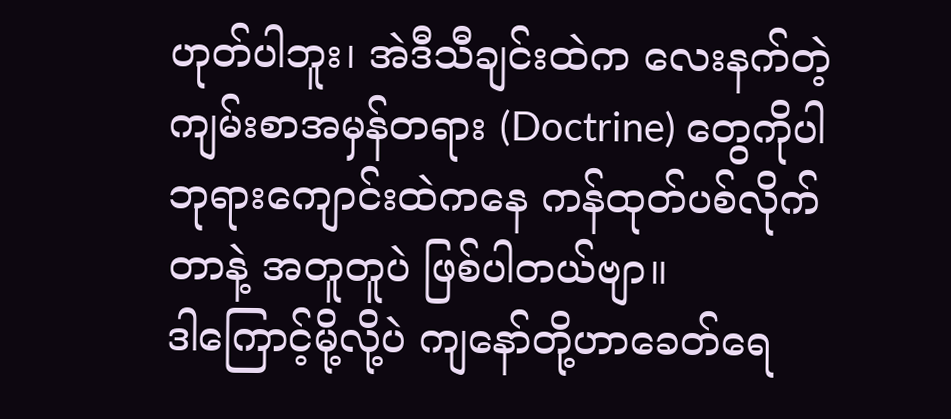ဟုတ်ပါဘူး၊ အဲဒီသီချင်းထဲက လေးနက်တဲ့ ကျမ်းစာအမှန်တရား (Doctrine) တွေကိုပါ ဘုရားကျောင်းထဲကနေ ကန်ထုတ်ပစ်လိုက်တာနဲ့ အတူတူပဲ ဖြစ်ပါတယ်ဗျာ။
ဒါကြောင့်မို့လို့ပဲ ကျနော်တို့ဟာခေတ်ရေ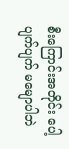စီးကြောင်းအတိုင်း ပေါ့ပျက်ပျက် မမျောပါဘဲ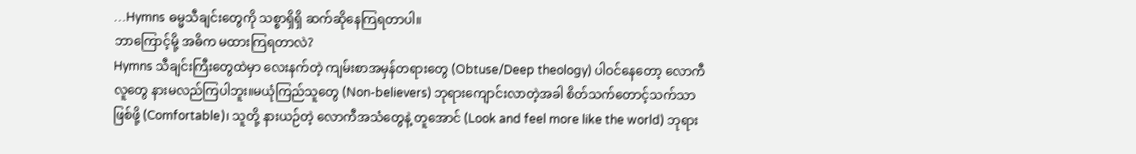…Hymns ဓမ္မသီချင်းတွေကို သစ္စာရှိရှိ ဆက်ဆိုနေကြရတာပါ။
ဘာကြောင့်မို့ အဓိက မထားကြရတာလဲ?
Hymns သီချင်းကြီးတွေထဲမှာ လေးနက်တဲ့ ကျမ်းစာအမှန်တရားတွေ (Obtuse/Deep theology) ပါဝင်နေတော့ လောကီလူတွေ နားမလည်ကြပါဘူး။မယုံကြည်သူတွေ (Non-believers) ဘုရားကျောင်းလာတဲ့အခါ စိတ်သက်တောင့်သက်သာဖြစ်ဖို့ (Comfortable)၊ သူတို့ နားယဉ်တဲ့ လောကီအသံတွေနဲ့ တူအောင် (Look and feel more like the world) ဘုရား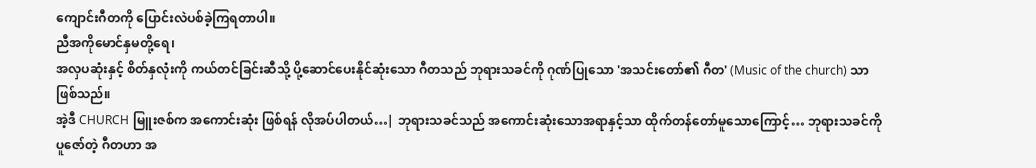ကျောင်းဂီတကို ပြောင်းလဲပစ်ခဲ့ကြရတာပါ။
ညီအကိုမောင်နှမတို့ရေ၊
အလှပဆုံးနှင့် စိတ်နှလုံးကို ကယ်တင်ခြင်းဆီသို့ ပို့ဆောင်ပေးနိုင်ဆုံးသော ဂီတသည် ဘုရားသခင်ကို ဂုဏ်ပြုသော 'အသင်းတော်၏ ဂီတ' (Music of the church) သာ ဖြစ်သည်။
အဲ့ဒီ CHURCH မြူးဇစ်က အကောင်းဆုံး ဖြစ်ရန် လိုအပ်ပါတယ်…| ဘုရားသခင်သည် အကောင်းဆုံးသောအရာနှင့်သာ ထိုက်တန်တော်မူသောကြောင့်… ဘုရားသခင်ကို ပူဇော်တဲ့ ဂီတဟာ အ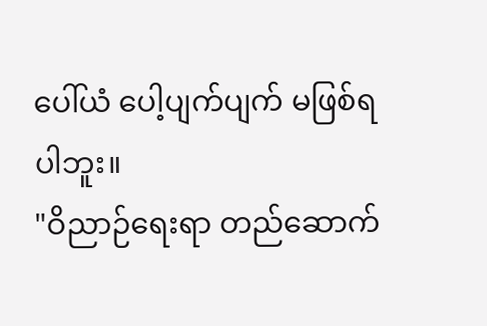ပေါ်ယံ ပေါ့ပျက်ပျက် မဖြစ်ရပါဘူး။
"ဝိညာဉ်ရေးရာ တည်ဆောက်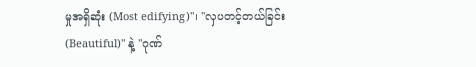မှုအရှိဆုံး (Most edifying)"၊ "လှပတင့်တယ်ခြင်း (Beautiful)" နဲ့ "ဂုဏ်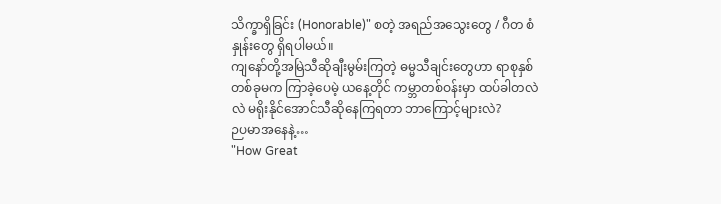သိက္ခာရှိခြင်း (Honorable)" စတဲ့ အရည်အသွေးတွေ / ဂီတ စံနှုန်းတွေ ရှိရပါမယ်။
ကျနော်တို့အမြဲသီဆိုချီးမွမ်းကြတဲ့ ဓမ္မသီချင်းတွေဟာ ရာစုနှစ်တစ်ခုမက ကြာခဲ့ပေမဲ့ ယနေ့တိုင် ကမ္ဘာတစ်ဝန်းမှာ ထပ်ခါတလဲလဲ မရိုးနိုင်အောင်သီဆိုနေကြရတာ ဘာကြောင့်များလဲ?
ဉပမာအနေနဲ့…
"How Great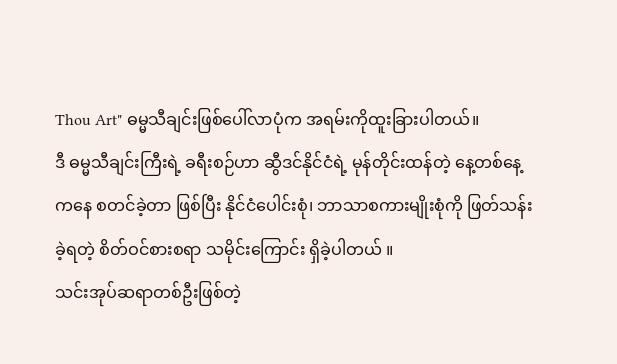Thou Art" ဓမ္မသီချင်းဖြစ်ပေါ်လာပုံက အရမ်းကိုထူးခြားပါတယ်။
ဒီ ဓမ္မသီချင်းကြီးရဲ့ ခရီးစဉ်ဟာ ဆွီဒင်နိုင်ငံရဲ့ မုန်တိုင်းထန်တဲ့ နေ့တစ်နေ့ကနေ စတင်ခဲ့တာ ဖြစ်ပြီး နိုင်ငံပေါင်းစုံ၊ ဘာသာစကားမျိုးစုံကို ဖြတ်သန်းခဲ့ရတဲ့ စိတ်ဝင်စားစရာ သမိုင်းကြောင်း ရှိခဲ့ပါတယ် ။
သင်းအုပ်ဆရာတစ်ဦးဖြစ်တဲ့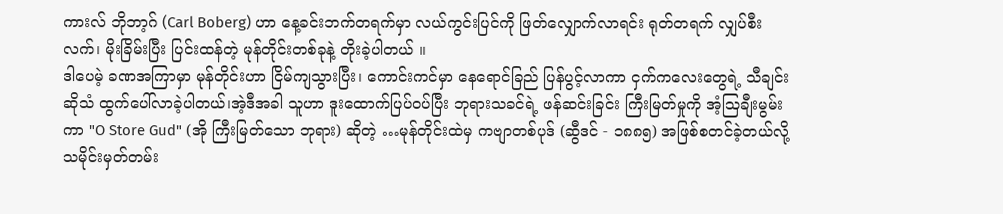ကားလ် ဘိုဘာ့ဂ် (Carl Boberg) ဟာ နေ့ခင်းဘက်တရက်မှာ လယ်ကွင်းပြင်ကို ဖြတ်လျှောက်လာရင်း ရုတ်တရက် လျှပ်စီးလက်၊ မိုးခြိမ်းပြီး ပြင်းထန်တဲ့ မုန်တိုင်းတစ်ခုနဲ့ တိုးခဲ့ပါတယ် ။
ဒါပေမဲ့ ခဏအကြာမှာ မုန်တိုင်းဟာ ငြိမ်ကျသွားပြီး၊ ကောင်းကင်မှာ နေရောင်ခြည် ပြန်ပွင့်လာကာ ငှက်ကလေးတွေရဲ့ သီချင်းဆိုသံ ထွက်ပေါ်လာခဲ့ပါတယ်၊အဲ့ဒီအခါ သူဟာ ဒူးထောက်ပြပ်ဝပ်ပြီး ဘုရားသခင်ရဲ့ ဖန်ဆင်းခြင်း ကြီးမြတ်မှုကို အံ့ဩချီးမွမ်းကာ "O Store Gud" (အို ကြီးမြတ်သော ဘုရား) ဆိုတဲ့ …မုန်တိုင်းထဲမှ ကဗျာတစ်ပုဒ် (ဆွီဒင် - ၁၈၈၅) အဖြစ်စတင်ခဲ့တယ်လို့ သမိုင်းမှတ်တမ်း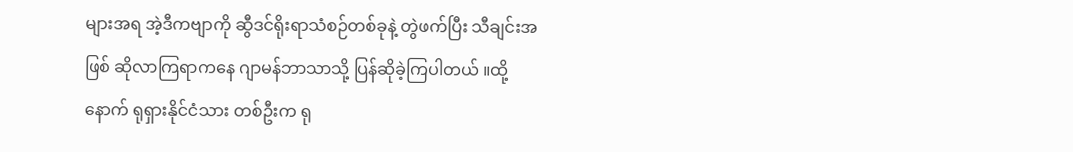များအရ အဲ့ဒီကဗျာကို ဆွီဒင်ရိုးရာသံစဉ်တစ်ခုနဲ့ တွဲဖက်ပြီး သီချင်းအဖြစ် ဆိုလာကြရာကနေ ဂျာမန်ဘာသာသို့ ပြန်ဆိုခဲ့ကြပါတယ် ။ထို့နောက် ရုရှားနိုင်ငံသား တစ်ဦးက ရု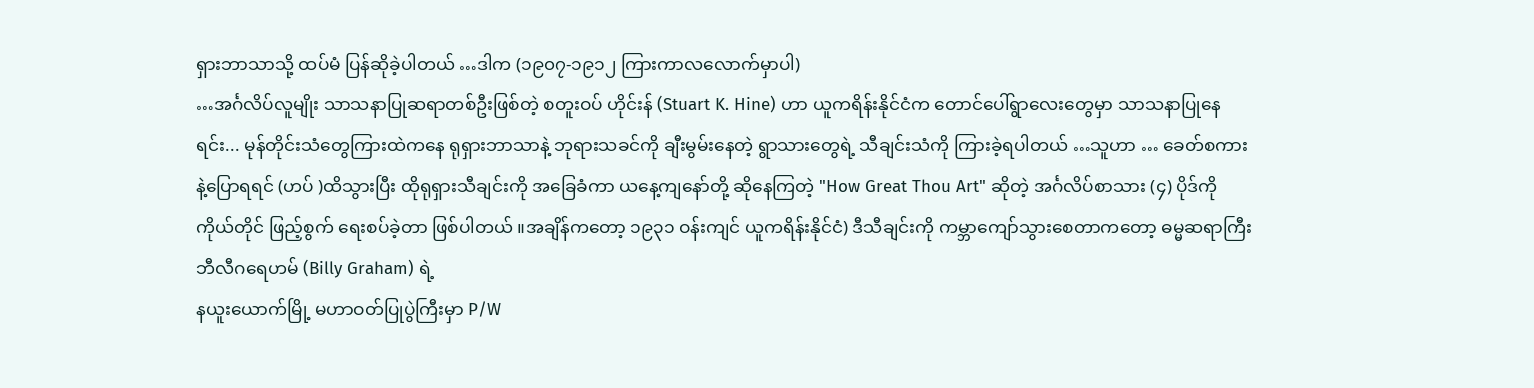ရှားဘာသာသို့ ထပ်မံ ပြန်ဆိုခဲ့ပါတယ် …ဒါက (၁၉၀၇-၁၉၁၂ ကြားကာလလောက်မှာပါ)
…အင်္ဂလိပ်လူမျိုး သာသနာပြုဆရာတစ်ဦးဖြစ်တဲ့ စတူးဝပ် ဟိုင်းန် (Stuart K. Hine) ဟာ ယူကရိန်းနိုင်ငံက တောင်ပေါ်ရွာလေးတွေမှာ သာသနာပြုနေရင်း... မုန်တိုင်းသံတွေကြားထဲကနေ ရုရှားဘာသာနဲ့ ဘုရားသခင်ကို ချီးမွမ်းနေတဲ့ ရွာသားတွေရဲ့ သီချင်းသံကို ကြားခဲ့ရပါတယ် …သူဟာ … ခေတ်စကားနဲ့ပြောရရင် (ဟပ် )ထိသွားပြီး ထိုရုရှားသီချင်းကို အခြေခံကာ ယနေ့ကျနော်တို့ ဆိုနေကြတဲ့ "How Great Thou Art" ဆိုတဲ့ အင်္ဂလိပ်စာသား (၄) ပိုဒ်ကို ကိုယ်တိုင် ဖြည့်စွက် ရေးစပ်ခဲ့တာ ဖြစ်ပါတယ် ။အချိန်ကတော့ ၁၉၃၁ ဝန်းကျင် ယူကရိန်းနိုင်ငံ) ဒီသီချင်းကို ကမ္ဘာကျော်သွားစေတာကတော့ ဓမ္မဆရာကြီး ဘီလီဂရေဟမ် (Billy Graham) ရဲ့
နယူးယောက်မြို့ မဟာဝတ်ပြုပွဲကြီးမှာ P/W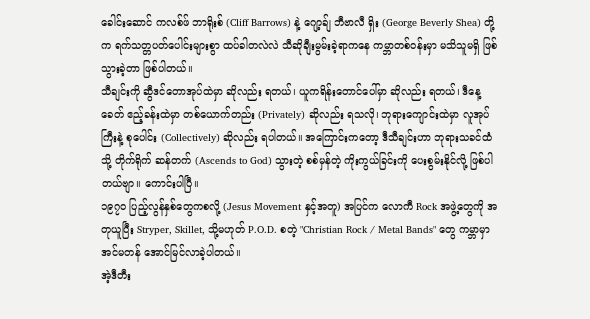ခေါင်းဆောင် ကလစ်ဖ် ဘာရိုးစ် (Cliff Barrows) နဲ့ ဂျော့ခ်ျ ဘီဗာလီ ရှိး (George Beverly Shea) တို့က ရက်သတ္တပတ်ပေါင်းများစွာ ထပ်ခါတလဲလဲ သီဆိုချီးမွမ်းခဲ့ရာကနေ ကမ္ဘာတစ်ဝန်းမှာ မသိသူမရှိ ဖြစ်သွားခဲ့တာ ဖြစ်ပါတယ်။
သီချင်းကို ဆွီဒင်တောအုပ်ထဲမှာ ဆိုလည်း ရတယ်၊ ယူကရိန်းတောင်ပေါ်မှာ ဆိုလည်း ရတယ်၊ ဒီနေ့ခေတ် ဧည့်ခန်းထဲမှာ တစ်ယောက်တည်း (Privately) ဆိုလည်း ရသလို၊ ဘုရားကျောင်းထဲမှာ လူအုပ်ကြီးနဲ့ စုပေါင်း (Collectively) ဆိုလည်း ရပါတယ်။ အကြောင်းကတော့ ဒီသီချင်းဟာ ဘုရားသခင်ထံသို့ တိုက်ရိုက် ဆန်တက် (Ascends to God) သွားတဲ့ စစ်မှန်တဲ့ ကိုးကွယ်ခြင်းကို ပေးစွမ်းနိုင်လို့ ဖြစ်ပါတယ်ဗျာ။ ကောင်းပါပြီ။
၁၉၇၀ ပြည့်လွန်နှစ်တွေကစလို့ (Jesus Movement နှင့်အတူ) အပြင်က လောကီ Rock အဖွဲ့တွေကို အတုယူပြီး Stryper, Skillet, သို့မဟုတ် P.O.D. စတဲ့ "Christian Rock / Metal Bands" တွေ ကမ္ဘာမှာ အင်မတန် အောင်မြင်လာခဲ့ပါတယ်။
အဲ့ဒီတီး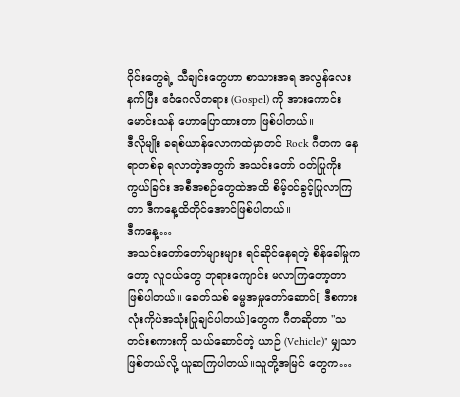ဝိုင်းတွေရဲ့ သီချင်းတွေဟာ စာသားအရ အလွန်လေးနက်ပြီး ဧဝံဂေလိတရား (Gospel) ကို အားကောင်းမောင်းသန် ဟောပြောထားတာ ဖြစ်ပါတယ်။
ဒီလိုမျိုး ခရစ်ယာန်လောကထဲမှာတင် Rock ဂီတက နေရာတစ်ခု ရလာတဲ့အတွက် အသင်းတော် ဝတ်ပြုကိုးကွယ်ခြင်း အစီအစဉ်တွေထဲအထိ စိမ့်ဝင်ခွင့်ပြုလာကြတာ ဒီကနေ့ထိတိုင်အောင်ဖြစ်ပါတယ်။
ဒီကနေ့…
အသင်းတော်တော်များများ ရင်ဆိုင်နေရတဲ့ စိန်ခေါ်မှုကတော့ လူငယ်တွေ ဘုရားကျောင်း မလာကြတော့တာ ဖြစ်ပါတယ်။ ခေတ်သစ် ဓမ္မအမှုတော်ဆောင်[ ဒီစကားလုံးကိုပဲအသုံးပြုချင်ပါတယ်]တွေက ဂီတဆိုတာ "သတင်းစကားကို သယ်ဆောင်တဲ့ ယာဉ် (Vehicle)" မျှသာ
ဖြစ်တယ်လို့ ယူဆကြပါတယ်။သူတို့အမြင် တွေက…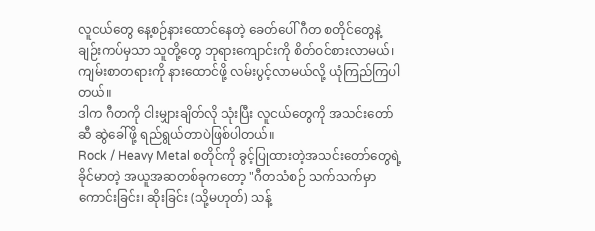လူငယ်တွေ နေ့စဉ်နားထောင်နေတဲ့ ခေတ်ပေါ် ဂီတ စတိုင်တွေနဲ့ ချဉ်းကပ်မှသာ သူတို့တွေ ဘုရားကျောင်းကို စိတ်ဝင်စားလာမယ်၊ ကျမ်းစာတရားကို နားထောင်ဖို့ လမ်းပွင့်လာမယ်လို့ ယုံကြည်ကြပါတယ်။
ဒါက ဂီတကို ငါးမျှားချိတ်လို သုံးပြီး လူငယ်တွေကို အသင်းတော်ဆီ ဆွဲခေါ်ဖို့ ရည်ရွယ်တာပဲဖြစ်ပါတယ်။
Rock / Heavy Metal စတိုင်ကို ခွင့်ပြုထားတဲ့အသင်းတော်တွေရဲ့ ခိုင်မာတဲ့ အယူအဆတစ်ခုကတော့ "ဂီတသံစဉ် သက်သက်မှာ ကောင်းခြင်း၊ ဆိုးခြင်း (သို့မဟုတ်) သန့်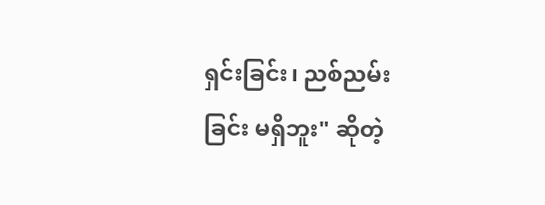ရှင်းခြင်း၊ ညစ်ညမ်းခြင်း မရှိဘူး" ဆိုတဲ့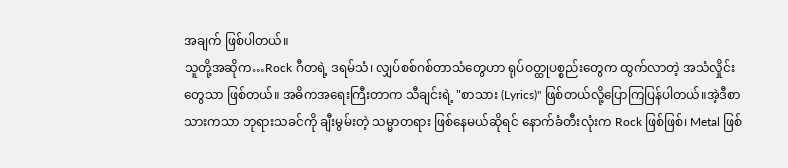အချက် ဖြစ်ပါတယ်။
သူတို့အဆိုက…Rock ဂီတရဲ့ ဒရမ်သံ၊ လျှပ်စစ်ဂစ်တာသံတွေဟာ ရုပ်ဝတ္ထုပစ္စည်းတွေက ထွက်လာတဲ့ အသံလှိုင်းတွေသာ ဖြစ်တယ်။ အဓိကအရေးကြီးတာက သီချင်းရဲ့ "စာသား (Lyrics)" ဖြစ်တယ်လို့ပြောကြပြန်ပါတယ်။အဲ့ဒီစာသားကသာ ဘုရားသခင်ကို ချီးမွမ်းတဲ့ သမ္မာတရား ဖြစ်နေမယ်ဆိုရင် နောက်ခံတီးလုံးက Rock ဖြစ်ဖြစ်၊ Metal ဖြစ်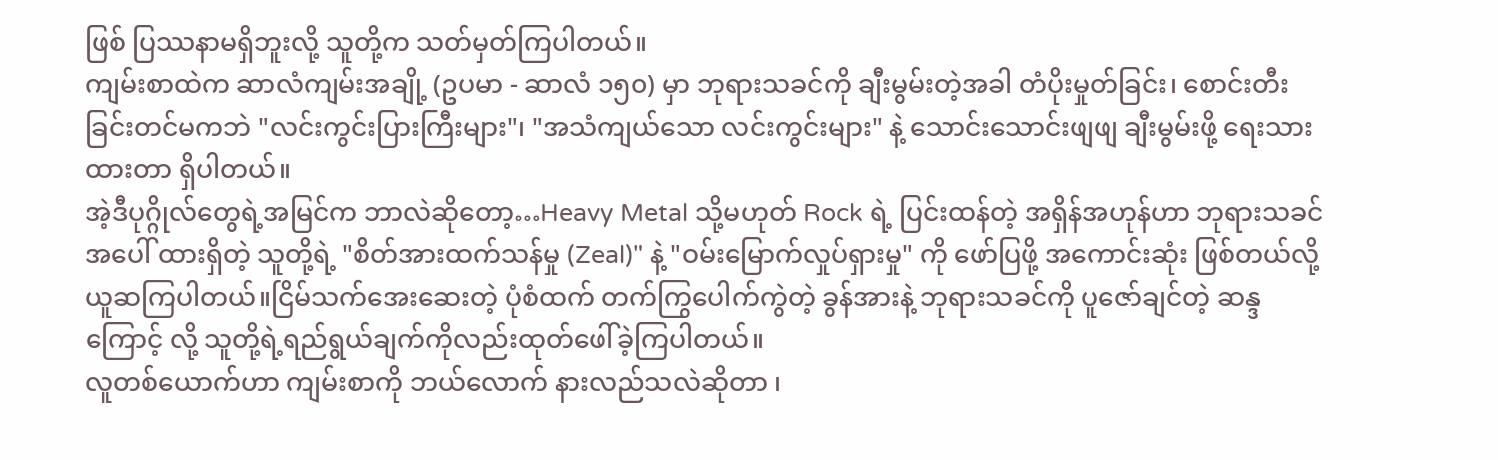ဖြစ် ပြဿနာမရှိဘူးလို့ သူတို့က သတ်မှတ်ကြပါတယ်။
ကျမ်းစာထဲက ဆာလံကျမ်းအချို့ (ဥပမာ - ဆာလံ ၁၅၀) မှာ ဘုရားသခင်ကို ချီးမွမ်းတဲ့အခါ တံပိုးမှုတ်ခြင်း၊ စောင်းတီးခြင်းတင်မကဘဲ "လင်းကွင်းပြားကြီးများ"၊ "အသံကျယ်သော လင်းကွင်းများ" နဲ့ သောင်းသောင်းဖျဖျ ချီးမွမ်းဖို့ ရေးသားထားတာ ရှိပါတယ်။
အဲ့ဒီပုဂ္ဂိုလ်တွေရဲ့အမြင်က ဘာလဲဆိုတော့…Heavy Metal သို့မဟုတ် Rock ရဲ့ ပြင်းထန်တဲ့ အရှိန်အဟုန်ဟာ ဘုရားသခင်အပေါ် ထားရှိတဲ့ သူတို့ရဲ့ "စိတ်အားထက်သန်မှု (Zeal)" နဲ့ "ဝမ်းမြောက်လှုပ်ရှားမှု" ကို ဖော်ပြဖို့ အကောင်းဆုံး ဖြစ်တယ်လို့ ယူဆကြပါတယ်။ငြိမ်သက်အေးဆေးတဲ့ ပုံစံထက် တက်ကြွပေါက်ကွဲတဲ့ ခွန်အားနဲ့ ဘုရားသခင်ကို ပူဇော်ချင်တဲ့ ဆန္ဒကြောင့် လို့ သူတို့ရဲ့ရည်ရွယ်ချက်ကိုလည်းထုတ်ဖေါ်ခဲ့ကြပါတယ်။
လူတစ်ယောက်ဟာ ကျမ်းစာကို ဘယ်လောက် နားလည်သလဲဆိုတာ ၊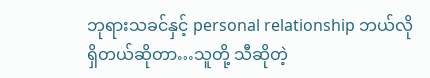ဘုရားသခင်နှင့် personal relationship ဘယ်လိုရှိတယ်ဆိုတာ…သူတို့ သီဆိုတဲ့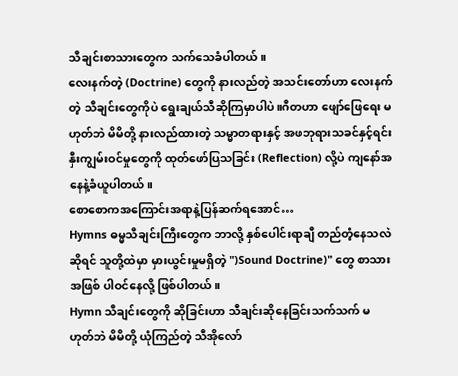သီချင်းစာသားတွေက သက်သေခံပါတယ်။
လေးနက်တဲ့ (Doctrine) တွေကို နားလည်တဲ့ အသင်းတော်ဟာ လေးနက်တဲ့ သီချင်းတွေကိုပဲ ရွေးချယ်သီဆိုကြမှာပါပဲ။ဂီတဟာ ဖျော်ဖြေရေး မဟုတ်ဘဲ မိမိတို့ နားလည်ထားတဲ့ သမ္မာတရားနှင့် အဖဘုရားသခင်နှင့်ရင်းနှီးကျွမ်းဝင်မှုတွေကို ထုတ်ဖော်ပြသခြင်း (Reflection) လို့ပဲ ကျနော်အနေနဲ့ခံယူပါတယ်။
စောစောကအကြောင်းအရာနဲ့ပြန်ဆက်ရအောင်…
Hymns ဓမ္မသီချင်းကြီးတွေက ဘာလို့ နှစ်ပေါင်းရာချီ တည်တံ့နေသလဲဆိုရင် သူတို့ထဲမှာ မှားယွင်းမှုမရှိတဲ့ ")Sound Doctrine)" တွေ စာသားအဖြစ် ပါဝင်နေလို့ ဖြစ်ပါတယ်။
Hymn သီချင်းတွေကို ဆိုခြင်းဟာ သီချင်းဆိုနေခြင်းသက်သက် မဟုတ်ဘဲ မိမိတို့ ယုံကြည်တဲ့ သီအိုလော်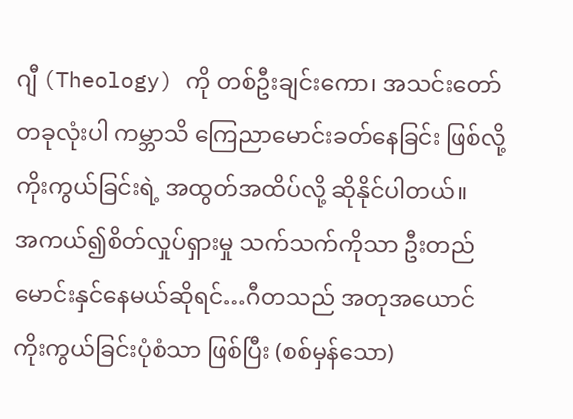ဂျီ (Theology) ကို တစ်ဦးချင်းကော၊ အသင်းတော်တခုလုံးပါ ကမ္ဘာသိ ကြေညာမောင်းခတ်နေခြင်း ဖြစ်လို့ ကိုးကွယ်ခြင်းရဲ့ အထွတ်အထိပ်လို့ ဆိုနိုင်ပါတယ်။
အကယ်၍စိတ်လှုပ်ရှားမှု သက်သက်ကိုသာ ဦးတည်မောင်းနှင်နေမယ်ဆိုရင်…ဂီတသည် အတုအယောင် ကိုးကွယ်ခြင်းပုံစံသာ ဖြစ်ပြီး (စစ်မှန်သော)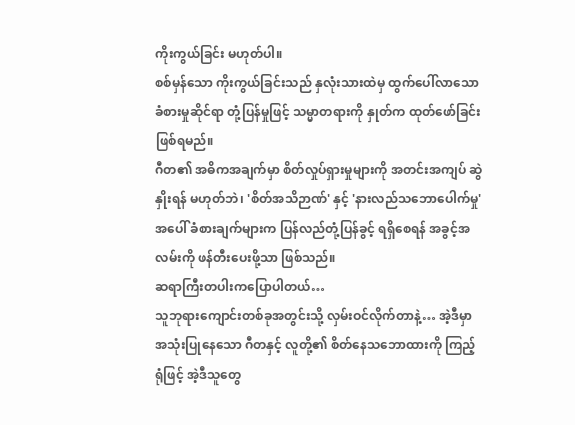ကိုးကွယ်ခြင်း မဟုတ်ပါ။
စစ်မှန်သော ကိုးကွယ်ခြင်းသည် နှလုံးသားထဲမှ ထွက်ပေါ်လာသော ခံစားမှုဆိုင်ရာ တုံ့ပြန်မှုဖြင့် သမ္မာတရားကို နှုတ်က ထုတ်ဖော်ခြင်း ဖြစ်ရမည်။
ဂီတ၏ အဓိကအချက်မှာ စိတ်လှုပ်ရှားမှုများကို အတင်းအကျပ် ဆွဲနှိုးရန် မဟုတ်ဘဲ၊ 'စိတ်အသိဉာဏ်' နှင့် 'နားလည်သဘောပေါက်မှု' အပေါ် ခံစားချက်များက ပြန်လည်တုံ့ပြန်ခွင့် ရရှိစေရန် အခွင့်အလမ်းကို ဖန်တီးပေးဖို့သာ ဖြစ်သည်။
ဆရာကြီးတပါးကပြောပါတယ်…
သူဘုရားကျောင်းတစ်ခုအတွင်းသို့ လှမ်းဝင်လိုက်တာနဲ့… အဲ့ဒီမှာ အသုံးပြုနေသော ဂီတနှင့် လူတို့၏ စိတ်နေသဘောထားကို ကြည့်ရုံဖြင့် အဲ့ဒီသူတွေ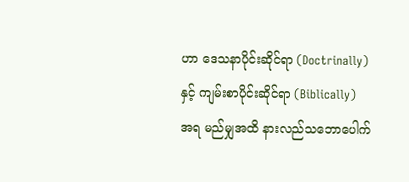ဟာ ဒေသနာပိုင်းဆိုင်ရာ (Doctrinally) နှင့် ကျမ်းစာပိုင်းဆိုင်ရာ (Biblically) အရ မည်မျှအထိ နားလည်သဘောပေါက်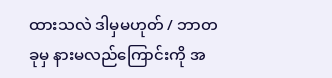ထားသလဲ ဒါမှမဟုတ် / ဘာတခုမှ နားမလည်ကြောင်းကို အ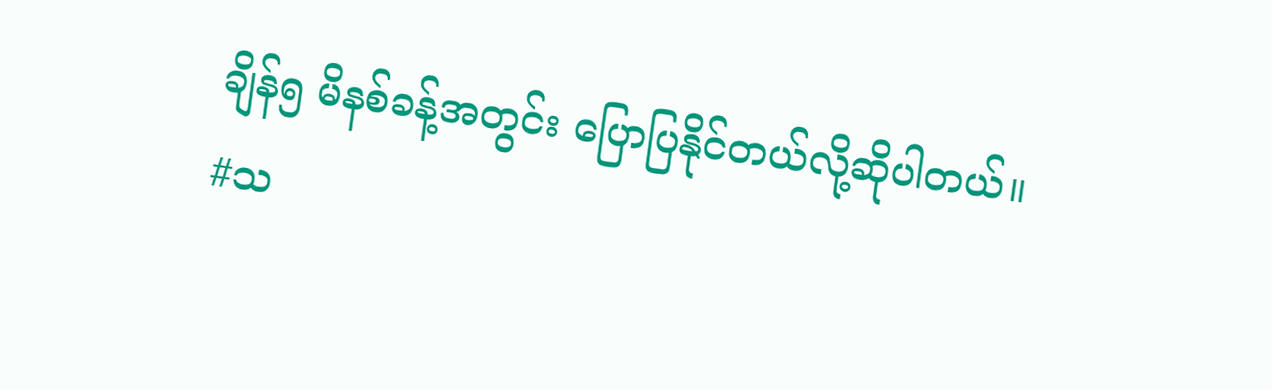ချိန်၅ မိနစ်ခန့်အတွင်း ပြောပြနိုင်တယ်လို့ဆိုပါတယ်။
#သ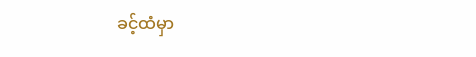ခင့်ထံမှာ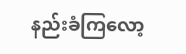နည်းခံကြလော့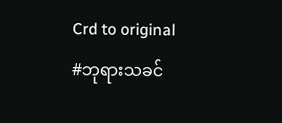Crd to original
#ဘုရားသခင်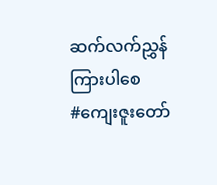ဆက်လက်ညွှန်ကြားပါစေ
#ကျေးဇူးတော်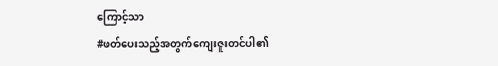ကြောင့်သာ
#ဖတ်ပေးသည့်အတွက်ကျေးဇူးတင်ပါ၏